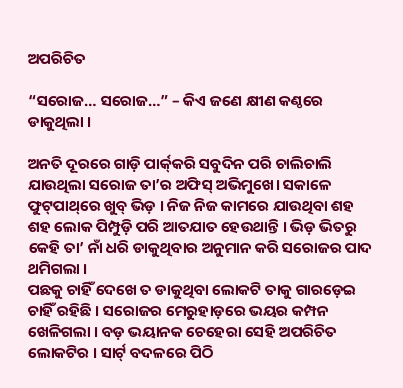ଅପରିଚିତ

“ସରୋଜ… ସରୋଜ…” – କିଏ ଜଣେ କ୍ଷୀଣ କଣ୍ଠରେ ଡାକୁଥିଲା ।

ଅନତି ଦୂରରେ ଗାଡ଼ି ପାର୍କ୍‌କରି ସବୁଦିନ ପରି ଚାଲିଚାଲି ଯାଉଥିଲା ସରୋଜ ତା’ର ଅଫିସ୍ ଅଭିମୁଖେ। ସକାଳେ ଫୁଟ୍‌ପାଥ୍‌ରେ ଖୁବ୍ ଭିଡ଼ । ନିଜ ନିଜ କାମରେ ଯାଉଥିବା ଶହ ଶହ ଲୋକ ପିମ୍ପୁଡ଼ି ପରି ଆତଯାତ ହେଉଥାନ୍ତି । ଭିଡ଼ ଭିତରୁ କେହି ତା’ ନାଁ ଧରି ଡାକୁଥିବାର ଅନୁମାନ କରି ସରୋଜର ପାଦ ଥମିଗଲା ।‌
ପଛକୁ ଚାହିଁ ଦେଖେ ତ ଡାକୁଥିବା ଲୋକଟି ତାକୁ ଗାରଡ଼େଇ ଚାହିଁ ରହିଛି । ସରୋଜର ମେରୁହାଡ଼ରେ ଭୟର କମ୍ପନ ଖେଳିଗଲା । ବଡ଼ ଭୟାନକ ଚେହେରା ସେହି ଅପରିଚିତ ଲୋକଟିର । ସାର୍ଟ୍ ବଦଳରେ ପିଠି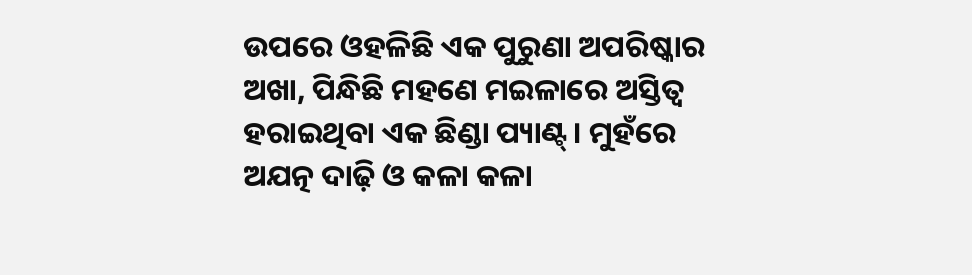ଉପରେ ଓହଳିଛି ଏକ ପୁରୁଣା ଅପରିଷ୍କାର ଅଖା, ପିନ୍ଧିଛି ମହଣେ ମଇଳାରେ ଅସ୍ତିତ୍ୱ ହରାଇଥିବା ଏକ ଛିଣ୍ଡା ପ୍ୟାଣ୍ଟ୍। ମୁହଁରେ ଅଯତ୍ନ ଦାଢ଼ି ଓ କଳା କଳା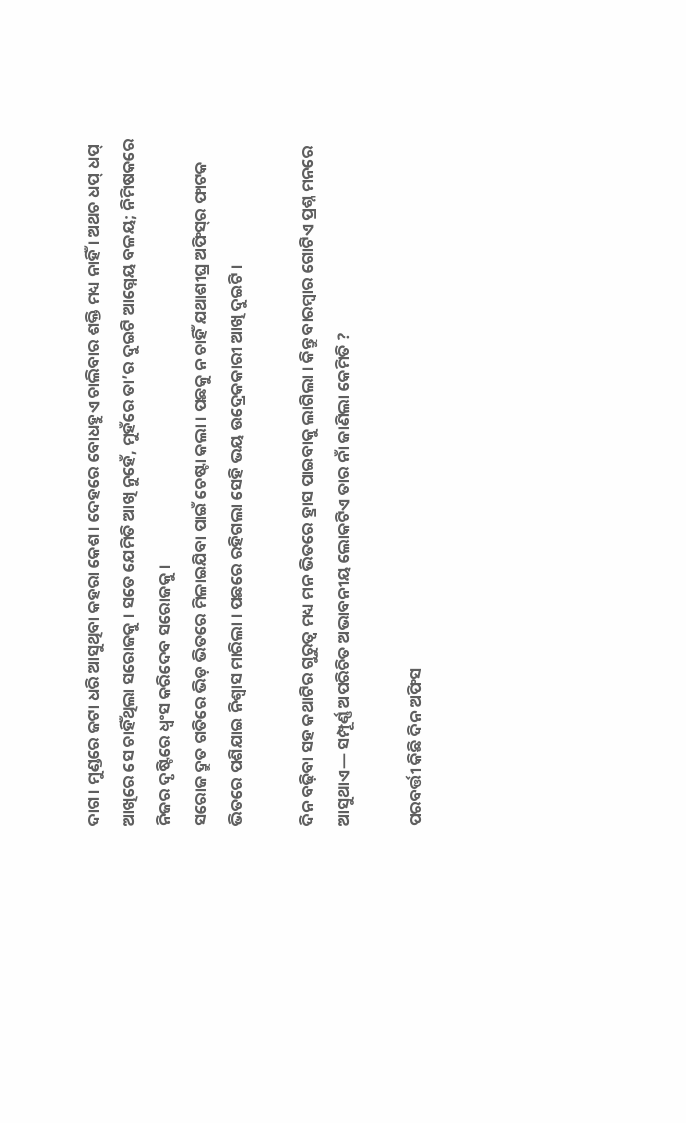ଦାଗ। ମୁଣ୍ଡରେ ଜଟା ଧରି ଆସୁଥିବା କହରା କେଶ। ଦେହରେ ବୋଧହୁଏ ଚାଲିବାର ଶକ୍ତି ମଧ୍ୟ ନାହିଁ । ଅଥଚ ଧପ୍ ଧପ୍ ଆଖିରେ ସେ ଚାହିଁଥିଲା ସରୋଜକୁ । ସତେ ଯେମିତି ଆଖି ନୁହେଁ, ମୁହଁରେ ତା’ର ଦୁଇଟି ଆଗ୍ନେୟ ବଳୟ; ନିମିଷକରେ ନିଜର ଦୃଷ୍ଟିରେ ଧ୍ୱଂସ କରିଦେବ ସରୋଜକୁ ।
ସରୋଜ ଦ୍ରୁତ ଗତିରେ ଭିଡ଼ ଭିତରେ ମିଳାଇଯିବା ପାଇଁ ଚେଷ୍ଟା କଲା । ପଛକୁ ନ ଚାହିଁ ଯଥାଶୀଘ୍ର ଅଫିସ୍‌ର ଫାଟକ ଭିତରେ ପଶିଯାଇ ନିଶ୍ୱାସ ମାରିଲା । ପଛରେ ରହିଗଲା ସେହି ଭୟ ଉଦ୍ରେକକାରୀ ଆଖି ଦୁଇଟି ।

ଦିନ ବଢ଼ିବା ସହ କଥାଟିର ଗୁରୁତ୍ୱ ମଧ୍ୟ ମନ ଭିତରେ ହ୍ରାସ ପାଇବାକୁ ଲାଗିଲା । କିନ୍ତୁ ବାରମ୍ବାର ଗୋଟିଏ ପ୍ରଶ୍ନ ମନରେ ଆସୁଥାଏ— ସମ୍ପୂର୍ଣ୍ଣ ଅପରିଚିତ ଅଭାବନୀୟ ଲୋକଟିଏ ତାର ନାଁ ଜାଣିଲା କେମିତି ?

ପରବର୍ତ୍ତୀ କିଛି ଦିନ ଅଫିସ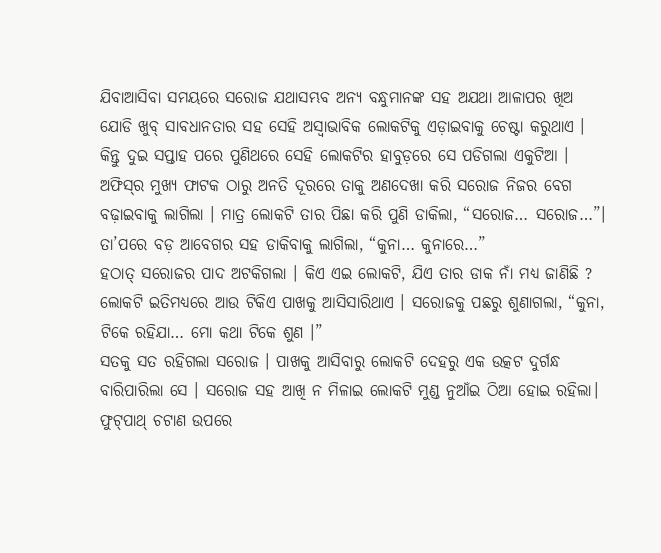ଯିବାଆସିବା ସମୟରେ ସରୋଜ ଯଥାସମ୍ଭବ ଅନ୍ୟ ବନ୍ଧୁମାନଙ୍କ ସହ ଅଯଥା ଆଳାପର ଖିଅ ଯୋଡି ଖୁବ୍ ସାବଧାନତାର ସହ ସେହି ଅସ୍ୱାଭାବିକ ଲୋକଟିକୁ ଏଡ଼ାଇବାକୁ ଚେଷ୍ଟା କରୁଥାଏ । କିନ୍ତୁ ଦୁଇ ସପ୍ତାହ ପରେ ପୁଣିଥରେ ସେହି ଲୋକଟିର ହାବୁଡ଼ରେ ସେ ପଡିଗଲା ଏକୁଟିଆ । ଅଫିସ୍‌ର ମୁଖ୍ୟ ଫାଟକ ଠାରୁ ଅନତି ଦୂରରେ ତାକୁ ଅଣଦେଖା କରି ସରୋଜ ନିଜର ବେଗ ବଢ଼ାଇବାକୁ ଲାଗିଲା । ମାତ୍ର ଲୋକଟି ତାର ପିଛା କରି ପୁଣି ଡାକିଲା, “ସରୋଜ… ସରୋଜ…”। ତା’ପରେ ବଡ଼ ଆବେଗର ସହ ଡାକିବାକୁ ଲାଗିଲା, “କୁନା… କୁନାରେ…”
ହଠାତ୍ ସରୋଜର ପାଦ ଅଟକିଗଲା । କିଏ ଏଇ ଲୋକଟି, ଯିଏ ତାର ଡାକ ନାଁ ମଧ୍ୟ ଜାଣିଛି ?
ଲୋକଟି ଇତିମଧ୍ୟରେ ଆଉ ଟିକିଏ ପାଖକୁ ଆସିସାରିଥାଏ । ସରୋଜକୁ ପଛରୁ ଶୁଣାଗଲା, “କୁନା, ଟିକେ ରହିଯା… ମୋ କଥା ଟିକେ ଶୁଣ ।”
ସତକୁ ସତ ରହିଗଲା ସରୋଜ । ପାଖକୁ ଆସିବାରୁ ଲୋକଟି ଦେହରୁ ଏକ ଉତ୍କଟ ଦୁର୍ଗନ୍ଧ ବାରିପାରିଲା ସେ । ସରୋଜ ସହ ଆଖି ନ ମିଳାଇ ଲୋକଟି ମୁଣ୍ଡ ନୁଆଁଇ ଠିଆ ହୋଇ ରହିଲା। ଫୁଟ୍‌ପାଥ୍ ଚଟାଣ ଉପରେ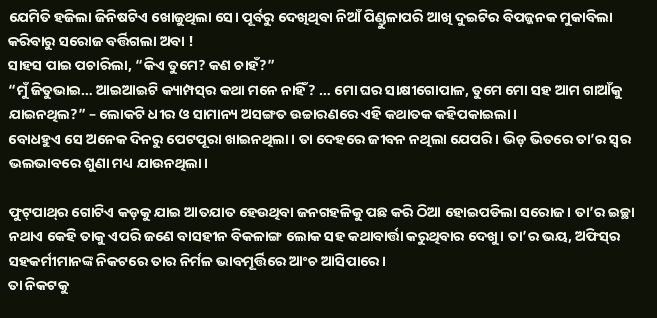ଯେମିତି ହଜିଲା ଜିନିଷଟିଏ ଖୋଜୁଥିଲା ସେ। ପୂର୍ବରୁ ଦେଖିଥିବା ନିଆଁ ପିଣ୍ଡୁଳାପରି ଆଖି ଦୁଇଟିର ବିପଜ୍ଜନକ ମୁକାବିଲା କରିବାରୁ ସରୋଜ ବର୍ତ୍ତିଗଲା ଅବା !
ସାହସ ପାଇ ପଚାରିଲା, “କିଏ ତୁମେ? କଣ ଚାହଁ?”
“ମୁଁ ଜିତୁଭାଇ… ଆଇଆଇଟି କ୍ୟାମ୍ପସ୍‌ର କଥା ମନେ ନାହିଁ? … ମୋ ଘର ସାକ୍ଷୀଗୋପାଳ, ତୁମେ ମୋ ସହ ଆମ ଗାଆଁକୁ ଯାଇନଥିଲ?” – ଲୋକଟି ଧୀର ଓ ସାମାନ୍ୟ ଅସଙ୍ଗତ ଉଚ୍ଚାରଣରେ ଏହି କଥାତକ କହିପକାଇଲା।
ବୋଧହୁଏ ସେ ଅନେକ ଦିନରୁ ପେଟପୂରା ଖାଇନଥିଲା। ତା ଦେହରେ ଜୀବନ ନଥିଲା ଯେପରି। ଭିଡ଼ ଭିତରେ ତା’ର ସ୍ୱର ଭଲଭାବରେ ଶୁଣା ମଧ୍ୟ ଯାଉନଥିଲା।

ଫୁଟ୍‌ପାଥ୍‌ର ଗୋଟିଏ କଡ଼କୁ ଯାଇ ଆତଯାତ ହେଉଥିବା ଜନଗହଳିକୁ ପଛ କରି ଠିଆ ହୋଇପଡିଲା ସରୋଜ। ତା’ର ଇଚ୍ଛା ନଥାଏ କେହି ତାକୁ ଏପରି ଜଣେ ବାସହୀନ ବିକଳାଙ୍ଗ ଲୋକ ସହ କଥାବାର୍ତ୍ତା କରୁଥିବାର ଦେଖୁ। ତା’ର ଭୟ, ଅଫିସ୍‌ର ସହକର୍ମୀମାନଙ୍କ ନିକଟରେ ତାର ନିର୍ମଳ ଭାବମୂର୍ତ୍ତିରେ ଆଂଚ ଆସିପାରେ।
ତା ନିକଟକୁ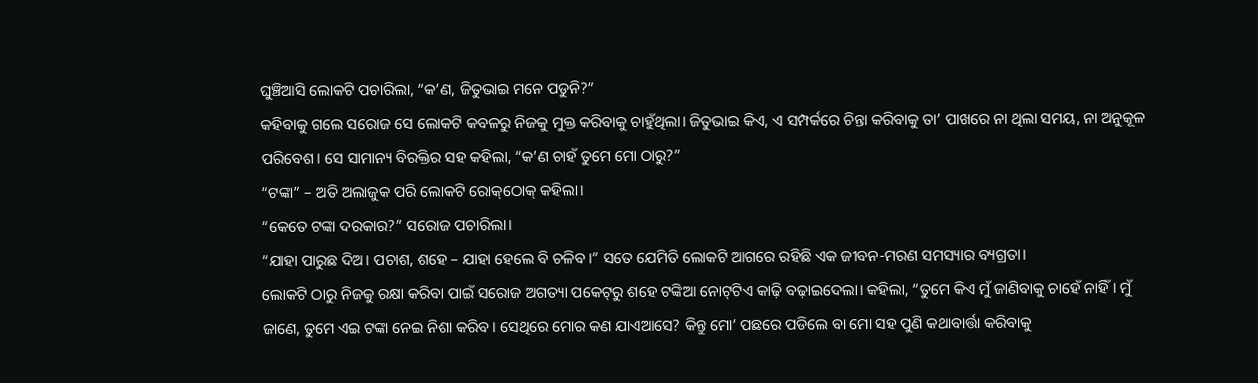ଘୁଞ୍ଚିଆସି ଲୋକଟି ପଚାରିଲା, “କ’ଣ, ଜିତୁଭାଇ ମନେ ପଡୁନି?”
କହିବାକୁ ଗଲେ ସରୋଜ ସେ ଲୋକଟି କବଳରୁ ନିଜକୁ ମୁକ୍ତ କରିବାକୁ ଚାହୁଁଥିଲା। ଜିତୁଭାଇ କିଏ, ଏ ସମ୍ପର୍କରେ ଚିନ୍ତା କରିବାକୁ ତା’ ପାଖରେ ନା ଥିଲା ସମୟ, ନା ଅନୁକୂଳ ପରିବେଶ। ସେ ସାମାନ୍ୟ ବିରକ୍ତିର ସହ କହିଲା, “କ’ଣ ଚାହଁ ତୁମେ ମୋ ଠାରୁ?”
“ଟଙ୍କା” – ଅତି ଅଲାଜୁକ ପରି ଲୋକଟି ରୋକ୍‌ଠୋକ୍ କହିଲା।
“କେତେ ଟଙ୍କା ଦରକାର?” ସରୋଜ ପଚାରିଲା।
“ଯାହା ପାରୁଛ ଦିଅ। ପଚାଶ, ଶହେ – ଯାହା ହେଲେ ବି ଚଳିବ।” ସତେ ଯେମିତି ଲୋକଟି ଆଗରେ ରହିଛି ଏକ ଜୀବନ-ମରଣ ସମସ୍ୟାର ବ୍ୟଗ୍ରତା।
ଲୋକଟି ଠାରୁ ନିଜକୁ ରକ୍ଷା କରିବା ପାଇଁ ସରୋଜ ଅଗତ୍ୟା ପକେଟ୍‌ରୁ ଶହେ ଟଙ୍କିଆ ନୋଟ୍‌ଟିଏ କାଢ଼ି ବଢ଼ାଇଦେଲା। କହିଲା, “ତୁମେ କିଏ ମୁଁ ଜାଣିବାକୁ ଚାହେଁ ନାହିଁ। ମୁଁ ଜାଣେ, ତୁମେ ଏଇ ଟଙ୍କା ନେଇ ନିଶା କରିବ। ସେଥିରେ ମୋର କଣ ଯାଏଆସେ? କିନ୍ତୁ ମୋ’ ପଛରେ ପଡିଲେ ବା ମୋ ସହ ପୁଣି କଥାବାର୍ତ୍ତା କରିବାକୁ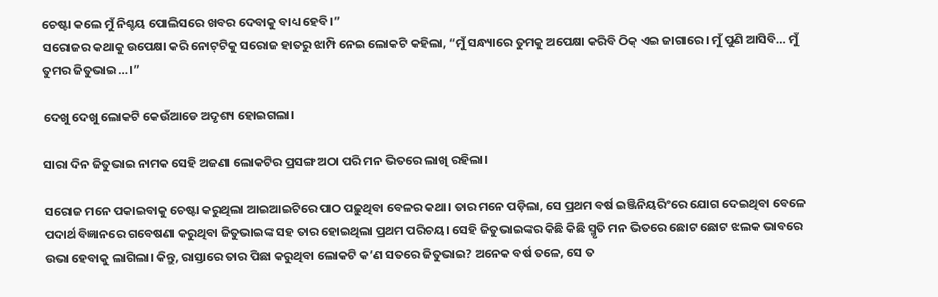ଚେଷ୍ଟା କଲେ ମୁଁ ନିଶ୍ଚୟ ପୋଲିସରେ ଖବର ଦେବାକୁ ବାଧ୍ୟ ହେବି।”
ସରୋଜର କଥାକୁ ଉପେକ୍ଷା କରି ନୋଟ୍‌ଟିକୁ ସରୋଜ ହାତରୁ ଝାମ୍ପି ନେଇ ଲୋକଟି କହିଲା, “ମୁଁ ସନ୍ଧ୍ୟାରେ ତୁମକୁ ଅପେକ୍ଷା କରିବି ଠିକ୍ ଏଇ ଜାଗାରେ। ମୁଁ ପୁଣି ଆସିବି… ମୁଁ ତୁମର ଜିତୁଭାଇ…।”

ଦେଖୁ ଦେଖୁ ଲୋକଟି କେଉଁଆଡେ ଅଦୃଶ୍ୟ ହୋଇଗଲା।

ସାରା ଦିନ ଜିତୁଭାଇ ନାମକ ସେହି ଅଜଣା ଲୋକଟିର ପ୍ରସଙ୍ଗ ଅଠା ପରି ମନ ଭିତରେ ଲାଖି ରହିଲା।

ସରୋଜ ମନେ ପକାଇବାକୁ ଚେଷ୍ଟା କରୁଥିଲା ଆଇଆଇଟିରେ ପାଠ ପଢ଼ୁଥିବା ବେଳର କଥା। ତାର ମନେ ପଡ଼ିଲା, ସେ ପ୍ରଥମ ବର୍ଷ ଇଞ୍ଜିନିୟରିଂରେ ଯୋଗ ଦେଇଥିବା ବେଳେ ପଦାର୍ଥ ବିଜ୍ଞାନରେ ଗବେଷଣା କରୁଥିବା ଜିତୁଭାଇଙ୍କ ସହ ତାର ହୋଇଥିଲା ପ୍ରଥମ ପରିଚୟ। ସେହି ଜିତୁଭାଇଙ୍କର କିଛି କିଛି ସ୍ମୃତି ମନ ଭିତରେ ଛୋଟ ଛୋଟ ଝଲକ ଭାବରେ ଉଭା ହେବାକୁ ଲାଗିଲା। କିନ୍ତୁ, ରାସ୍ତାରେ ତାର ପିଛା କରୁଥିବା ଲୋକଟି କ’ଣ ସତରେ ଜିତୁଭାଇ? ଅନେକ ବର୍ଷ ତଳେ, ସେ ତ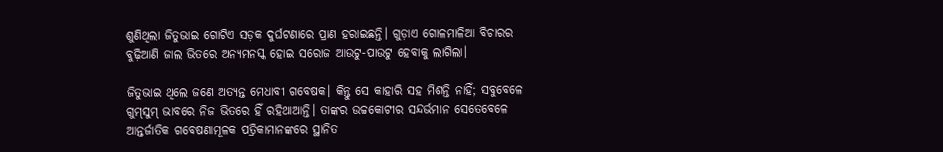ଶୁଣିଥିଲା ଜିତୁଭାଇ ଗୋଟିଏ ସଡ଼କ ଦୁର୍ଘଟଣାରେ ପ୍ରାଣ ହରାଇଛନ୍ତି। ଗୁଡ଼ାଏ ଗୋଳମାଳିଆ ବିଚାରର ବୁଢ଼ିଆଣି ଜାଲ ଭିତରେ ଅନ୍ୟମନସ୍କ ହୋଇ ସରୋଜ ଆଉଟୁ-ପାଉଟୁ ହେବାକୁ ଲାଗିଲା।

ଜିତୁଭାଇ ଥିଲେ ଜଣେ ଅତ୍ୟନ୍ତ ମେଧାବୀ ଗବେଷକ। କିନ୍ତୁ ସେ କାହାରି ସହ ମିଶନ୍ତି ନାହିଁ; ସବୁବେଳେ ଗୁମ୍‌ସୁମ୍ ଭାବରେ ନିଜ ଭିତରେ ହିଁ ରହିଥାଆନ୍ତି। ତାଙ୍କର ଉଚ୍ଚକୋଟୀର ସନ୍ଦର୍ଭମାନ ସେତେବେଳେ ଆନ୍ତର୍ଜାତିକ ଗବେଷଣାମୂଳକ ପତ୍ରିକାମାନଙ୍କରେ ସ୍ଥାନିତ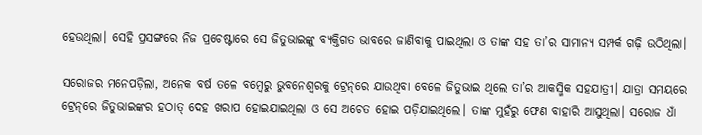ହେଉଥିଲା। ସେହି ପ୍ରସଙ୍ଗରେ ନିଜ ପ୍ରଚେଷ୍ଟାରେ ସେ ଜିତୁଭାଇଙ୍କୁ ବ୍ୟକ୍ତିଗତ ଭାବରେ ଜାଣିବାକୁ ପାଇଥିଲା ଓ ତାଙ୍କ ସହ ତା’ର ସାମାନ୍ୟ ସମ୍ପର୍କ ଗଢ଼ି ଉଠିଥିଲା।

ସରୋଜର ମନେପଡ଼ିଲା, ଅନେକ ବର୍ଷ ତଳେ ବମ୍ବେରୁ ଭୁବନେଶ୍ୱରକୁ ଟ୍ରେନ୍‌ରେ ଯାଉଥିବା ବେଳେ ଜିତୁଭାଇ ଥିଲେ ତା’ର ଆକସ୍ମିକ ସହଯାତ୍ରୀ। ଯାତ୍ରା ସମୟରେ ଟ୍ରେନ୍‌ରେ ଜିତୁଭାଇଙ୍କର ହଠାତ୍ ଦେହ ଖରାପ ହୋଇଯାଇଥିଲା ଓ ସେ ଅଚେତ ହୋଇ ପଡ଼ିଯାଇଥିଲେ। ତାଙ୍କ ମୁହଁରୁ ଫେଣ ବାହାରି ଆସୁଥିଲା। ସରୋଜ ଧାଁ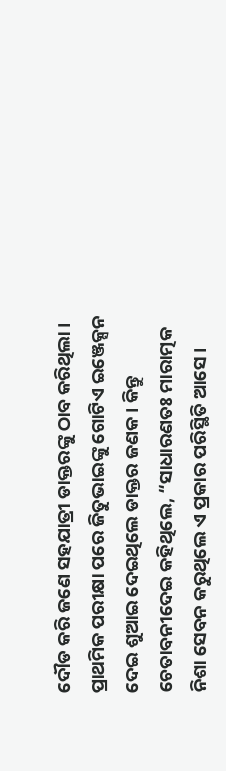ଦୌଡ କରି ଜଣେ ସହଯାତ୍ରୀ ଡାକ୍ତରଙ୍କୁ ଠାବ କରିଥିଲା। ପ୍ରାଥମିକ ପରୀକ୍ଷା ପରେ ଜିତୁଭାଇଙ୍କୁ ଗୋଟିଏ ଇଞ୍ଜେକ୍ସନ ଦେଇ ଶୁଆଇ ଦେଇଥିଲେ ଡାକ୍ତର ଜଣକ। କିନ୍ତୁ ଚେତାବନୀଦେଇ କହିଥିଲେ, “ସାଧାରଣତଃ ମାରାତ୍ମକ ନିଶା ସେବନ କରୁଥିଲେ ଏ ପ୍ରକାର ପରିସ୍ଥିତି ଆସେ।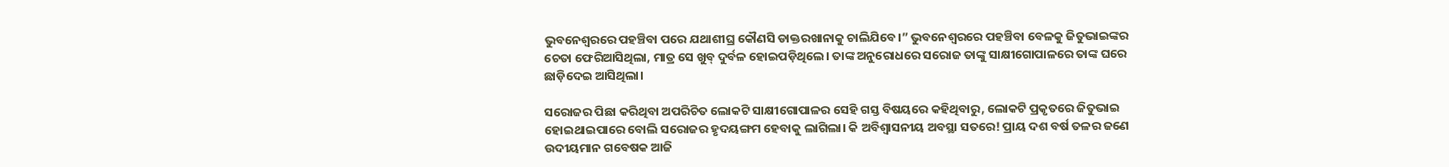ଭୁବନେଶ୍ୱରରେ ପହଞ୍ଚିବା ପରେ ଯଥାଶୀଘ୍ର କୌଣସି ଡାକ୍ତରଖାନାକୁ ଚାଲିଯିବେ।” ଭୁବନେଶ୍ୱରରେ ପହଞ୍ଚିବା ବେଳକୁ ଜିତୁଭାଇଙ୍କର ଚେତା ଫେରିଆସିଥିଲା, ମାତ୍ର ସେ ଖୁବ୍ ଦୁର୍ବଳ ହୋଇପଡ଼ିଥିଲେ। ତାଙ୍କ ଅନୁରୋଧରେ ସରୋଜ ତାଙ୍କୁ ସାକ୍ଷୀଗୋପାଳରେ ତାଙ୍କ ଘରେ ଛାଡ଼ିଦେଇ ଆସିଥିଲା।

ସରୋଜର ପିଛା କରିଥିବା ଅପରିଚିତ ଲୋକଟି ସାକ୍ଷୀଗୋପାଳର ସେହି ଗସ୍ତ ବିଷୟରେ କହିଥିବାରୁ, ଲୋକଟି ପ୍ରକୃତରେ ଜିତୁଭାଇ ହୋଇଥାଇପାରେ ବୋଲି ସରୋଜର ହୃଦୟଙ୍ଗମ ହେବାକୁ ଲାଗିଲା। କି ଅବିଶ୍ୱାସନୀୟ ଅବସ୍ଥା ସତରେ! ପ୍ରାୟ ଦଶ ବର୍ଷ ତଳର ଜଣେ ଉଦୀୟମାନ ଗବେଷକ ଆଜି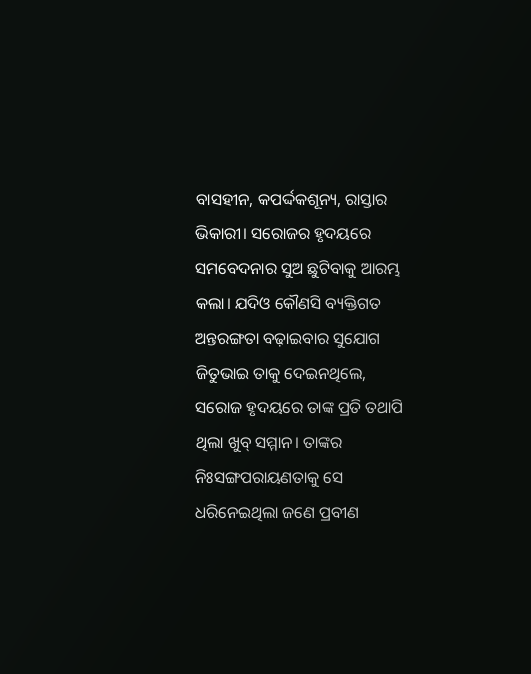ବାସହୀନ, କପର୍ଦ୍ଦକଶୂନ୍ୟ, ରାସ୍ତାର ଭିକାରୀ। ସରୋଜର ହୃଦୟରେ ସମବେଦନାର ସୁଅ ଛୁଟିବାକୁ ଆରମ୍ଭ କଲା। ଯଦିଓ କୌଣସି ବ୍ୟକ୍ତିଗତ ଅନ୍ତରଙ୍ଗତା ବଢ଼ାଇବାର ସୁଯୋଗ ଜିତୁଭାଇ ତାକୁ ଦେଇନଥିଲେ, ସରୋଜ ହୃଦୟରେ ତାଙ୍କ ପ୍ରତି ତଥାପି ଥିଲା ଖୁବ୍ ସମ୍ମାନ। ତାଙ୍କର ନିଃସଙ୍ଗପରାୟଣତାକୁ ସେ ଧରିନେଇଥିଲା ଜଣେ ପ୍ରବୀଣ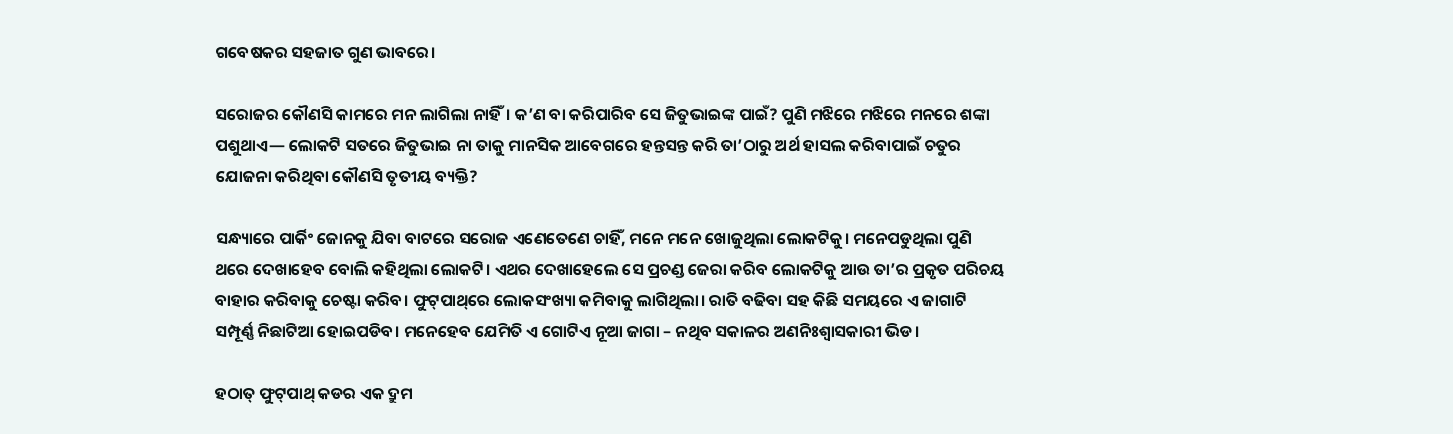ଗବେଷକର ସହଜାତ ଗୁଣ ଭାବରେ।

ସରୋଜର କୌଣସି କାମରେ ମନ ଲାଗିଲା ନାହିଁ। କ’ଣ ବା କରିପାରିବ ସେ ଜିତୁଭାଇଙ୍କ ପାଇଁ? ପୁଣି ମଝିରେ ମଝିରେ ମନରେ ଶଙ୍କା ପଶୁଥାଏ— ଲୋକଟି ସତରେ ଜିତୁଭାଇ ନା ତାକୁ ମାନସିକ ଆବେଗରେ ହନ୍ତସନ୍ତ କରି ତା’ଠାରୁ ଅର୍ଥ ହାସଲ କରିବାପାଇଁ ଚତୁର ଯୋଜନା କରିଥିବା କୌଣସି ତୃତୀୟ ବ୍ୟକ୍ତି?

ସନ୍ଧ୍ୟାରେ ପାର୍କିଂ ଜୋନକୁ ଯିବା ବାଟରେ ସରୋଜ ଏଣେତେଣେ ଚାହିଁ, ମନେ ମନେ ଖୋଜୁଥିଲା ଲୋକଟିକୁ। ମନେପଡୁଥିଲା ପୁଣି ଥରେ ଦେଖାହେବ ବୋଲି କହିଥିଲା ଲୋକଟି। ଏଥର ଦେଖାହେଲେ ସେ ପ୍ରଚଣ୍ଡ ଜେରା କରିବ ଲୋକଟିକୁ ଆଉ ତା’ର ପ୍ରକୃତ ପରିଚୟ ବାହାର କରିବାକୁ ଚେଷ୍ଟା କରିବ। ଫୁଟ୍‌ପାଥ୍‌ରେ ଲୋକସଂଖ୍ୟା କମିବାକୁ ଲାଗିଥିଲା। ରାତି ବଢିବା ସହ କିଛି ସମୟରେ ଏ ଜାଗାଟି ସମ୍ପୂର୍ଣ୍ଣ ନିଛାଟିଆ ହୋଇପଡିବ। ମନେହେବ ଯେମିତି ଏ ଗୋଟିଏ ନୂଆ ଜାଗା – ନଥିବ ସକାଳର ଅଣନିଃଶ୍ୱାସକାରୀ ଭିଡ।

ହଠାତ୍ ଫୁଟ୍‌ପାଥ୍‌ କଡର ଏକ ଦ୍ରୁମ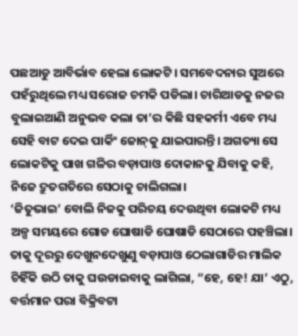ପଛଆଡୁ ଆବିର୍ଭାବ ହେଲା ଲୋକଟି। ସମବେଦନାର ସୁଅରେ ପହଁରୁଥିଲେ ମଧ୍ୟ ସରୋଜ ଚମକି ପଡିଲା। ଚାରିଆଡକୁ ନଜର ବୁଲାଇଆଣି ଅନୁଭବ କଲା ତା’ର କିଛି ସହକର୍ମୀ ଏବେ ମଧ୍ୟ ସେହି ବାଟ ଦେଇ ପାର୍କିଂ ଜୋନ୍‌କୁ ଯାଇପାରନ୍ତି। ଅଗତ୍ୟା ସେ ଲୋକଟିକୁ ପାଖ ଗଳିର ବଡ଼ାପାଓ ଦୋକାନକୁ ଯିବାକୁ କହି, ନିଜେ ଦ୍ରୁତଗତିରେ ସେଠାକୁ ଚାଲିଗଲା।
‘ଜିତୁଭାଇ’ ବୋଲି ନିଜକୁ ପରିଚୟ ଦେଉଥିବା ଲୋକଟି ମଧ୍ୟ ଅଳ୍ପ ସମୟରେ ଗୋଡ ଘୋଷାଡି ଘୋଷାଡି ସେଠାରେ ପହଞ୍ଚିଲା। ତାକୁ ଦୂରରୁ ଦେଖୁନଦେଖୁଣୁ ବଡ଼ାପାଓ ଠେଲାଗାଡିର ମାଲିକ ଚିହିଁକି ଉଠି ତାକୁ ଘଉଡାଇବାକୁ ଲାଗିଲା, “ହେ, ହେ! ଯା’ ଏଠୁ, ବର୍ତ୍ତମାନ ପରା ବିକ୍ରିବଟା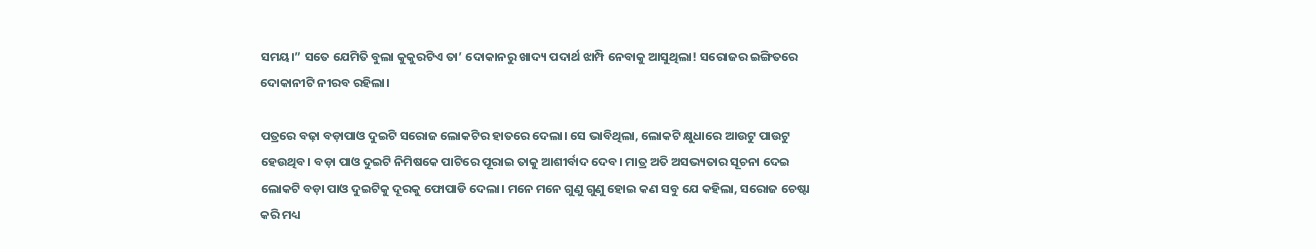ସମୟ।” ସତେ ଯେମିତି ବୁଲା କୁକୁରଟିଏ ତା’ ଦୋକାନରୁ ଖାଦ୍ୟ ପଦାର୍ଥ ଝାମ୍ପି ନେବାକୁ ଆସୁଥିଲା! ସରୋଜର ଇଙ୍ଗିତରେ ଦୋକାନୀଟି ନୀରବ ରହିଲା।

ପତ୍ରରେ ବଢ଼ା ବଡ଼ାପାଓ ଦୁଇଟି ସରୋଜ ଲୋକଟିର ହାତରେ ଦେଲା। ସେ ଭାବିଥିଲା, ଲୋକଟି କ୍ଷୁଧାରେ ଆଉଟୁ ପାଉଟୁ ହେଉଥିବ। ବଡ଼ା ପାଓ ଦୁଇଟି ନିମିଷକେ ପାଟିରେ ପୂରାଇ ତାକୁ ଆଶୀର୍ବାଦ ଦେବ। ମାତ୍ର ଅତି ଅସଭ୍ୟତାର ସୂଚନା ଦେଇ ଲୋକଟି ବଡ଼ା ପାଓ ଦୁଇଟିକୁ ଦୂରକୁ ଫୋପାଡି ଦେଲା। ମନେ ମନେ ଗୁଣୁ ଗୁଣୁ ହୋଇ କଣ ସବୁ ଯେ କହିଲା, ସରୋଜ ଚେଷ୍ଟା କରି ମଧ୍ୟ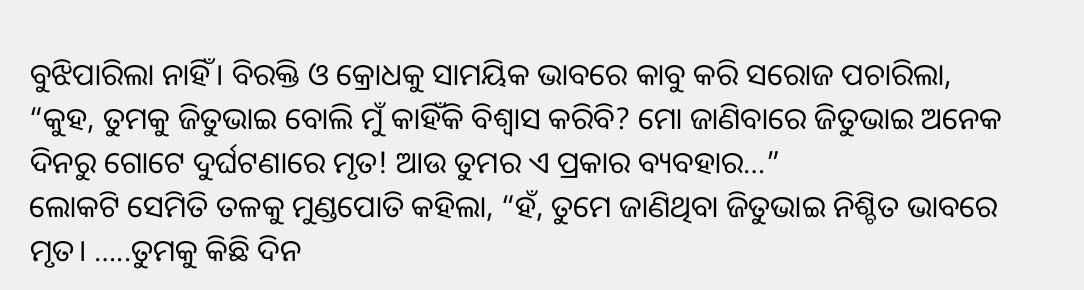ବୁଝିପାରିଲା ନାହିଁ। ବିରକ୍ତି ଓ କ୍ରୋଧକୁ ସାମୟିକ ଭାବରେ କାବୁ କରି ସରୋଜ ପଚାରିଲା, “କୁହ, ତୁମକୁ ଜିତୁଭାଇ ବୋଲି ମୁଁ କାହିଁକି ବିଶ୍ୱାସ କରିବି? ମୋ ଜାଣିବାରେ ଜିତୁଭାଇ ଅନେକ ଦିନରୁ ଗୋଟେ ଦୁର୍ଘଟଣାରେ ମୃତ! ଆଉ ତୁମର ଏ ପ୍ରକାର ବ୍ୟବହାର…”
ଲୋକଟି ସେମିତି ତଳକୁ ମୁଣ୍ଡପୋତି କହିଲା, “ହଁ, ତୁମେ ଜାଣିଥିବା ଜିତୁଭାଇ ନିଶ୍ଚିତ ଭାବରେ ମୃତ। …..ତୁମକୁ କିଛି ଦିନ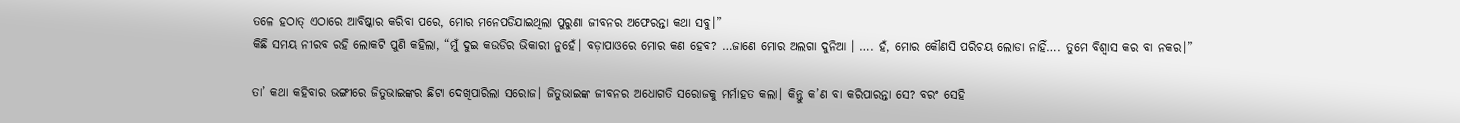ତଳେ ହଠାତ୍ ଏଠାରେ ଆବିଷ୍କାର କରିବା ପରେ, ମୋର ମନେପଡିଯାଇଥିଲା ପୁରୁଣା ଜୀବନର ଅଫେରନ୍ତା କଥା ସବୁ।”
କିଛି ସମୟ ନୀରବ ରହି ଲୋକଟି ପୁଣି କହିଲା, “ମୁଁ ଦୁଇ କଉଡିର ଭିକାରୀ ନୁହେଁ। ବଡ଼ାପାଓରେ ମୋର କଣ ହେବ? …ଜାଣେ ମୋର ଅଲଗା ଦୁନିଆ । …. ହଁ, ମୋର କୌଣସି ପରିଚୟ ଲୋଡା ନାହିଁ…. ତୁମେ ବିଶ୍ୱାସ କର ବା ନକର।”

ତା’ କଥା କହିବାର ଭଙ୍ଗୀରେ ଜିତୁଭାଇଙ୍କର ଛିଟା ଦେଖିପାରିଲା ସରୋଜ। ଜିତୁଭାଇଙ୍କ ଜୀବନର ଅଧୋଗତି ସରୋଜକୁ ମର୍ମାହତ କଲା। କିନ୍ତୁ କ’ଣ ବା କରିପାରନ୍ତା ସେ? ବରଂ ସେହି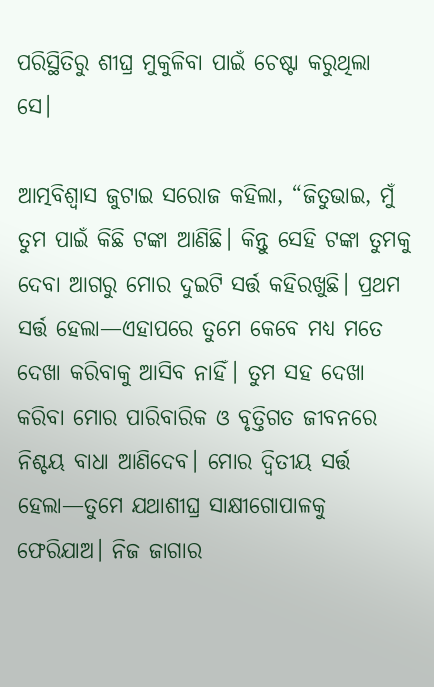ପରିସ୍ଥିତିରୁ ଶୀଘ୍ର ମୁକୁଳିବା ପାଇଁ ଚେଷ୍ଟା କରୁଥିଲା ସେ।

ଆତ୍ମବିଶ୍ୱାସ ଜୁଟାଇ ସରୋଜ କହିଲା, “ଜିତୁଭାଇ, ମୁଁ ତୁମ ପାଇଁ କିଛି ଟଙ୍କା ଆଣିଛି। କିନ୍ତୁ ସେହି ଟଙ୍କା ତୁମକୁ ଦେବା ଆଗରୁ ମୋର ଦୁଇଟି ସର୍ତ୍ତ କହିରଖୁଛି। ପ୍ରଥମ ସର୍ତ୍ତ ହେଲା—ଏହାପରେ ତୁମେ କେବେ ମଧ୍ୟ ମତେ ଦେଖା କରିବାକୁ ଆସିବ ନାହିଁ। ତୁମ ସହ ଦେଖା କରିବା ମୋର ପାରିବାରିକ ଓ ବୃତ୍ତିଗତ ଜୀବନରେ ନିଶ୍ଚୟ ବାଧା ଆଣିଦେବ। ମୋର ଦ୍ୱିତୀୟ ସର୍ତ୍ତ ହେଲା—ତୁମେ ଯଥାଶୀଘ୍ର ସାକ୍ଷୀଗୋପାଳକୁ ଫେରିଯାଅ। ନିଜ ଜାଗାର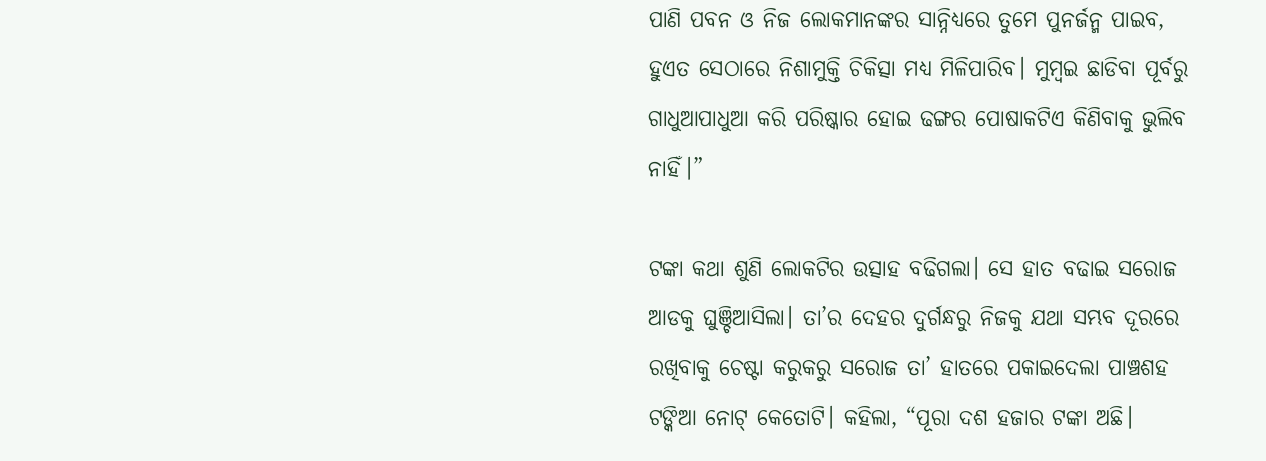ପାଣି ପବନ ଓ ନିଜ ଲୋକମାନଙ୍କର ସାନ୍ନିଧ୍ୟରେ ତୁମେ ପୁନର୍ଜନ୍ମ ପାଇବ, ହୁଏତ ସେଠାରେ ନିଶାମୁକ୍ତି ଚିକିତ୍ସା ମଧ୍ୟ ମିଳିପାରିବ। ମୁମ୍ବଇ ଛାଡିବା ପୂର୍ବରୁ ଗାଧୁଆପାଧୁଆ କରି ପରିଷ୍କାର ହୋଇ ଢଙ୍ଗର ପୋଷାକଟିଏ କିଣିବାକୁ ଭୁଲିବ ନାହିଁ।”

ଟଙ୍କା କଥା ଶୁଣି ଲୋକଟିର ଉତ୍ସାହ ବଢିଗଲା। ସେ ହାତ ବଢାଇ ସରୋଜ ଆଡକୁ ଘୁଞ୍ଚିଆସିଲା। ତା’ର ଦେହର ଦୁର୍ଗନ୍ଧରୁ ନିଜକୁ ଯଥା ସମ୍ଭବ ଦୂରରେ ରଖିବାକୁ ଚେଷ୍ଟା କରୁକରୁ ସରୋଜ ତା’ ହାତରେ ପକାଇଦେଲା ପାଞ୍ଚଶହ ଟଙ୍କିଆ ନୋଟ୍ କେତୋଟି। କହିଲା, “ପୂରା ଦଶ ହଜାର ଟଙ୍କା ଅଛି।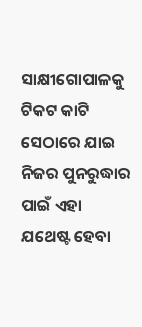ସାକ୍ଷୀଗୋପାଳକୁ ଟିକଟ କାଟି ସେଠାରେ ଯାଇ ନିଜର ପୁନରୁଦ୍ଧାର ପାଇଁ ଏହା ଯଥେଷ୍ଟ ହେବା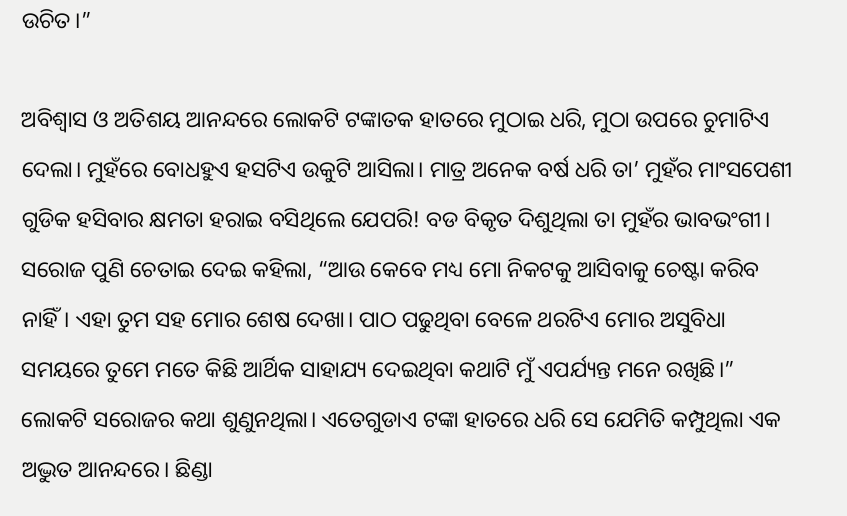ଉଚିତ।”

ଅବିଶ୍ୱାସ ଓ ଅତିଶୟ ଆନନ୍ଦରେ ଲୋକଟି ଟଙ୍କାତକ ହାତରେ ମୁଠାଇ ଧରି, ମୁଠା ଉପରେ ଚୁମାଟିଏ ଦେଲା। ମୁହଁରେ ବୋଧହୁଏ ହସଟିଏ ଉକୁଟି ଆସିଲା। ମାତ୍ର ଅନେକ ବର୍ଷ ଧରି ତା’ ମୁହଁର ମାଂସପେଶୀ ଗୁଡିକ ହସିବାର କ୍ଷମତା ହରାଇ ବସିଥିଲେ ଯେପରି! ବଡ ବିକୃତ ଦିଶୁଥିଲା ତା ମୁହଁର ଭାବଭଂଗୀ।
ସରୋଜ ପୁଣି ଚେତାଇ ଦେଇ କହିଲା, “ଆଉ କେବେ ମଧ୍ୟ ମୋ ନିକଟକୁ ଆସିବାକୁ ଚେଷ୍ଟା କରିବ ନାହିଁ। ଏହା ତୁମ ସହ ମୋର ଶେଷ ଦେଖା। ପାଠ ପଢୁଥିବା ବେଳେ ଥରଟିଏ ମୋର ଅସୁବିଧା ସମୟରେ ତୁମେ ମତେ କିଛି ଆର୍ଥିକ ସାହାଯ୍ୟ ଦେଇଥିବା କଥାଟି ମୁଁ ଏପର୍ଯ୍ୟନ୍ତ ମନେ ରଖିଛି।”
ଲୋକଟି ସରୋଜର କଥା ଶୁଣୁନଥିଲା। ଏତେଗୁଡାଏ ଟଙ୍କା ହାତରେ ଧରି ସେ ଯେମିତି କମ୍ପୁଥିଲା ଏକ ଅଦ୍ଭୁତ ଆନନ୍ଦରେ। ଛିଣ୍ଡା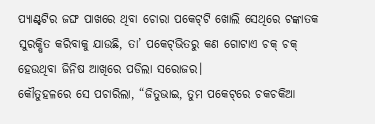ପ୍ୟାଣ୍ଟ୍‌ଟିର ଜଙ୍ଘ ପାଖରେ ଥିବା ଚୋରା ପକେଟ୍‌ଟି ଖୋଲି ସେଥିରେ ଟଙ୍କାତକ ସୁରକ୍ଷିତ କରିବାକୁ ଯାଉଛି, ତା’ ପକେଟ୍‌ଭିତରୁ କଣ ଗୋଟାଏ ଚକ୍ ଚକ୍ ହେଉଥିବା ଜିନିଷ ଆଖିରେ ପଡିଲା ସରୋଜର।
କୌତୁହଳରେ ସେ ପଚାରିଲା, “ଜିତୁଭାଇ, ତୁମ ପକେଟ୍‌ରେ ଚକଚକିଆ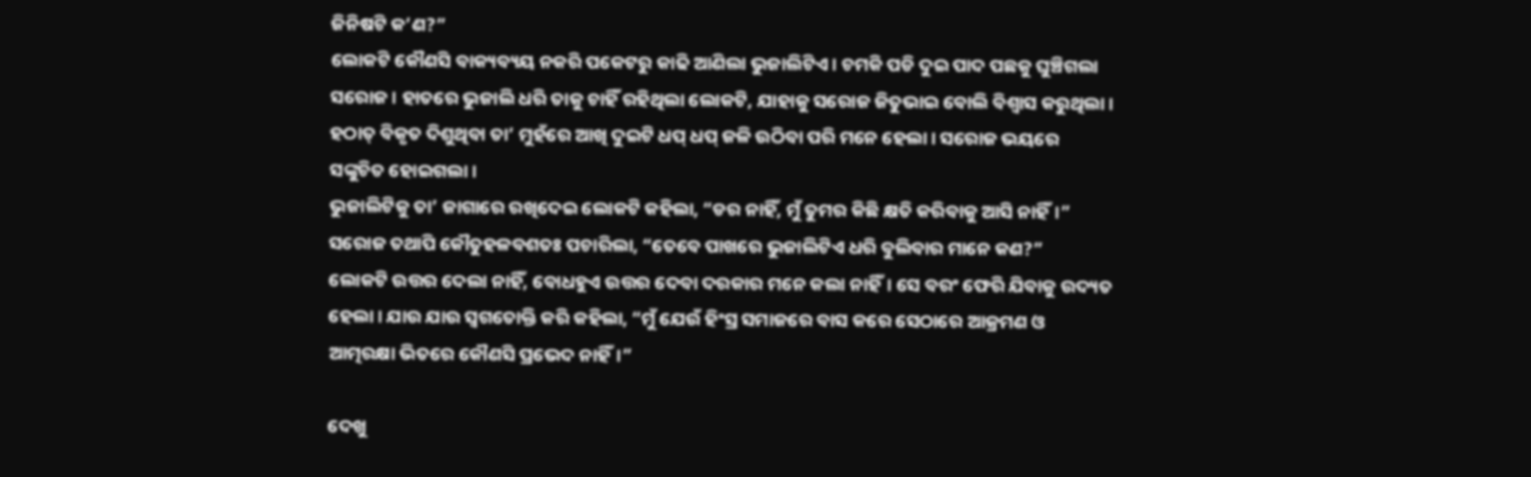ଜିନିଷଟି କ’ଣ?”
ଲୋକଟି କୌଣସି ବାକ୍ୟବ୍ୟୟ ନକରି ପକେଟରୁ କାଢି ଆଣିଲା ଭୁଜାଲିଟିଏ। ଚମକି ପଡି ଦୁଇ ପାଦ ପଛକୁ ଘୁଞ୍ଚିଗଲା ସରୋଜ। ହାତରେ ଭୁଜାଲି ଧରି ତାକୁ ଚାହିଁ ରହିଥିଲା ଲୋକଟି, ଯାହାକୁ ସରୋଜ ଜିତୁଭାଇ ବୋଲି ବିଶ୍ୱାସ କରୁଥିଲା। ହଠାତ୍ ବିକୃତ ଦିଶୁଥିବା ତା’ ମୁହଁରେ ଆଖି ଦୁଇଟି ଧପ୍ ଧପ୍ ଜଳି ଉଠିବା ପରି ମନେ ହେଲା। ସରୋଜ ଭୟରେ ସଙ୍କୁଚିତ ହୋଇଗଲା।
ଭୁଜାଲିଟିକୁ ତା’ ଜାଗାରେ ରଖିଦେଇ ଲୋକଟି କହିଲା, “ଡର ନାହିଁ, ମୁଁ ତୁମର କିଛି କ୍ଷତି କରିବାକୁ ଆସି ନାହିଁ।”
ସରୋଜ ତଥାପି କୌତୁହଳବଶତଃ ପଚାରିଲା, “ତେବେ ପାଖରେ ଭୁଜାଲିଟିଏ ଧରି ବୁଲିବାର ମାନେ କଣ?”
ଲୋକଟି ଉତ୍ତର ଦେଲା ନାହିଁ, ବୋଧହୁଏ ଉତ୍ତର ଦେବା ଦରକାର ମନେ କଲା ନାହିଁ। ସେ ବରଂ ଫେରି ଯିବାକୁ ଉଦ୍ୟତ ହେଲା। ଯାଉ ଯାଉ ସ୍ୱଗତୋକ୍ତି କରି କହିଲା, “ମୁଁ ଯେଉଁ ହିଂସ୍ର ସମାଜରେ ବାସ କରେ ସେଠାରେ ଆକ୍ରମଣ ଓ ଆତ୍ମରକ୍ଷା ଭିତରେ କୌଣସି ପ୍ରଭେଦ ନାହିଁ।”

ଦେଖୁ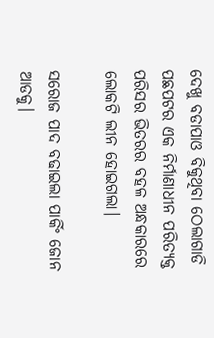ଦେଖୁ ବଡାପାଓ ବିକୁଥିବା ଠେଲାଗାଡି ପଛପଟର ଏକ ନିର୍ମାଣାଧୀନ ପରିତ୍ୟକ୍ତ ପରିସର ଭିତରର ବହଳ ଅନ୍ଧକାରରେ ଲୋକଟି ଲୀନ ହୋଇଗଲା।

ସରୋଜ ପାଦ ବଢାଇଲା ପାର୍କିଂ ଜୋନ ଆଡକୁ।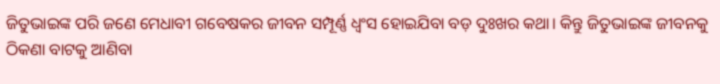ଜିତୁଭାଇଙ୍କ ପରି ଜଣେ ମେଧାବୀ ଗବେଷକର ଜୀବନ ସମ୍ପୂର୍ଣ୍ଣ ଧ୍ୱଂସ ହୋଇଯିବା ବଡ଼ ଦୁଃଖର କଥା। କିନ୍ତୁ ଜିତୁଭାଇଙ୍କ ଜୀବନକୁ ଠିକଣା ବାଟକୁ ଆଣିବା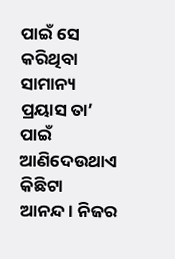ପାଇଁ ସେ କରିଥିବା ସାମାନ୍ୟ ପ୍ରୟାସ ତା’ ପାଇଁ ଆଣିଦେଉଥାଏ କିଛିଟା ଆନନ୍ଦ। ନିଜର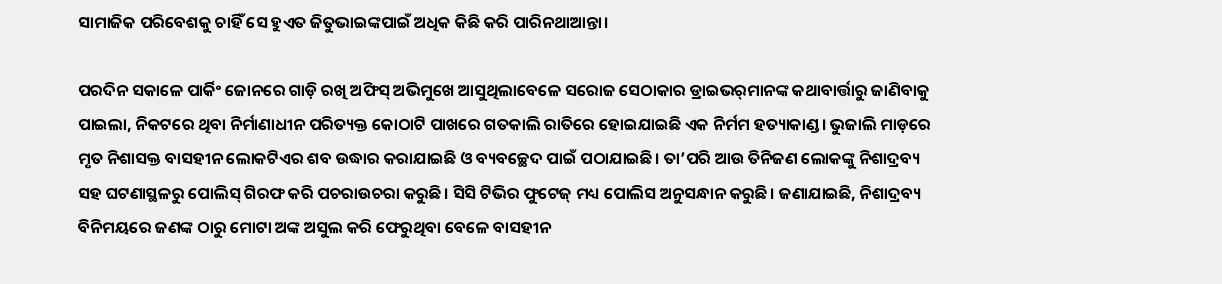ସାମାଜିକ ପରିବେଶକୁ ଚାହିଁ ସେ ହୁଏତ ଜିତୁଭାଇଙ୍କପାଇଁ ଅଧିକ କିଛି କରି ପାରିନଥାଆନ୍ତା।

ପରଦିନ ସକାଳେ ପାର୍କିଂ ଜୋନରେ ଗାଡ଼ି ରଖି ଅଫିସ୍ ଅଭିମୁଖେ ଆସୁଥିଲାବେଳେ ସରୋଜ ସେଠାକାର ଡ୍ରାଇଭର୍‌ମାନଙ୍କ କଥାବାର୍ତ୍ତାରୁ ଜାଣିବାକୁ ପାଇଲା, ନିକଟରେ ଥିବା ନିର୍ମାଣାଧୀନ ପରିତ୍ୟକ୍ତ କୋଠାଟି ପାଖରେ ଗତକାଲି ରାତିରେ ହୋଇଯାଇଛି ଏକ ନିର୍ମମ ହତ୍ୟାକାଣ୍ଡ। ଭୁଜାଲି ମାଡ଼ରେ ମୃତ ନିଶାସକ୍ତ ବାସହୀନ ଲୋକଟିଏର ଶବ ଉଦ୍ଧାର କରାଯାଇଛି ଓ ବ୍ୟବଚ୍ଛେଦ ପାଇଁ ପଠାଯାଇଛି। ତା’ପରି ଆଉ ତିନିଜଣ ଲୋକଙ୍କୁ ନିଶାଦ୍ରବ୍ୟ ସହ ଘଟଣାସ୍ଥଳରୁ ପୋଲିସ୍ ଗିରଫ କରି ପଚରାଉଚରା କରୁଛି। ସିସି ଟିଭିର ଫୁଟେଜ୍ ମଧ୍ୟ ପୋଲିସ ଅନୁସନ୍ଧାନ କରୁଛି। ଜଣାଯାଇଛି, ନିଶାଦ୍ରବ୍ୟ ବିନିମୟରେ ଜଣଙ୍କ ଠାରୁ ମୋଟା ଅଙ୍କ ଅସୁଲ କରି ଫେରୁଥିବା ବେଳେ ବାସହୀନ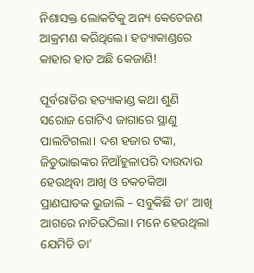ନିଶାସକ୍ତ ଲୋକଟିକୁ ଅନ୍ୟ କେତେଜଣ ଆକ୍ରମଣ କରିଥିଲେ। ହତ୍ୟାକାଣ୍ଡରେ କାହାର ହାତ ଅଛି କେଜାଣି!

ପୂର୍ବରାତିର ହତ୍ୟାକାଣ୍ଡ କଥା ଶୁଣି ସରୋଜ ଗୋଟିଏ ଜାଗାରେ ସ୍ଥାଣୁ ପାଲଟିଗଲା। ଦଶ ହଜାର ଟଙ୍କା, ଜିତୁଭାଇଙ୍କର ନିଆଁହୁଳାପରି ଦାଉଦାଉ ହେଉଥିବା ଆଖି ଓ ଚକଚକିଆ ପ୍ରାଣଘାତକ ଭୁଜାଲି – ସବୁକିଛି ତା’ ଆଖି ଆଗରେ ନାଚିଉଠିଲା। ମନେ ହେଉଥିଲା ଯେମିତି ତା’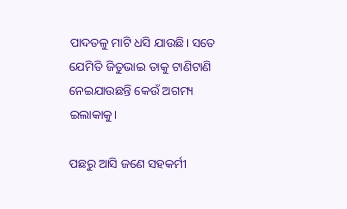ପାଦତଳୁ ମାଟି ଧସି ଯାଉଛି। ସତେ ଯେମିତି ଜିତୁଭାଇ ତାକୁ ଟାଣିଟାଣି ନେଇଯାଉଛନ୍ତି କେଉଁ ଅଗମ୍ୟ ଇଲାକାକୁ।

ପଛରୁ ଆସି ଜଣେ ସହକର୍ମୀ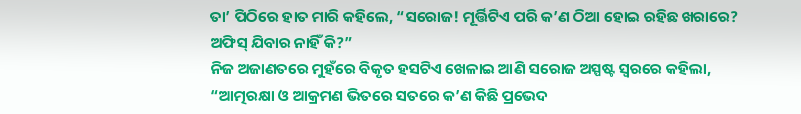ତା’ ପିଠିରେ ହାତ ମାରି କହିଲେ, “ସରୋଜ! ମୂର୍ତ୍ତିଟିଏ ପରି କ’ଣ ଠିଆ ହୋଇ ରହିଛ ଖରାରେ? ଅଫିସ୍ ଯିବାର ନାହିଁ କି?”
ନିଜ ଅଜାଣତରେ ମୁହଁରେ ବିକୃତ ହସଟିଏ ଖେଳାଇ ଆଣି ସରୋଜ ଅସ୍ପଷ୍ଟ ସ୍ୱରରେ କହିଲା, “ଆତ୍ମରକ୍ଷା ଓ ଆକ୍ରମଣ ଭିତରେ ସତରେ କ’ଣ କିଛି ପ୍ରଭେଦ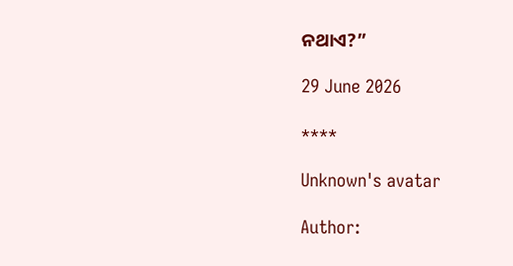ନଥାଏ?”

29 June 2026

****

Unknown's avatar

Author: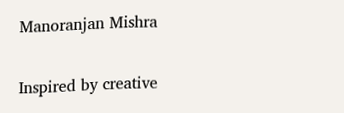Manoranjan Mishra

Inspired by creative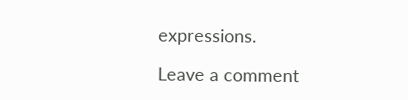expressions.

Leave a comment